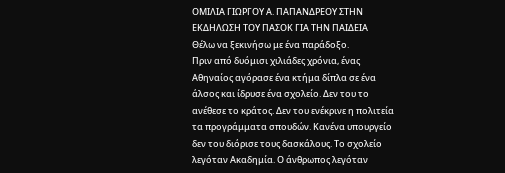ΟΜΙΛΙΑ ΓΙΩΡΓΟΥ Α. ΠΑΠΑΝΔΡΕΟΥ ΣΤΗΝ ΕΚΔΗΛΩΣΗ ΤΟΥ ΠΑΣΟΚ ΓΙΑ ΤΗΝ ΠΑΙΔΕΙΑ
Θέλω να ξεκινήσω με ένα παράδοξο.
Πριν από δυόμισι χιλιάδες χρόνια, ένας Αθηναίος αγόρασε ένα κτήμα δίπλα σε ένα άλσος και ίδρυσε ένα σχολείο. Δεν του το ανέθεσε το κράτος. Δεν του ενέκρινε η πολιτεία τα προγράμματα σπουδών. Κανένα υπουργείο δεν του διόρισε τους δασκάλους. Το σχολείο λεγόταν Ακαδημία. Ο άνθρωπος λεγόταν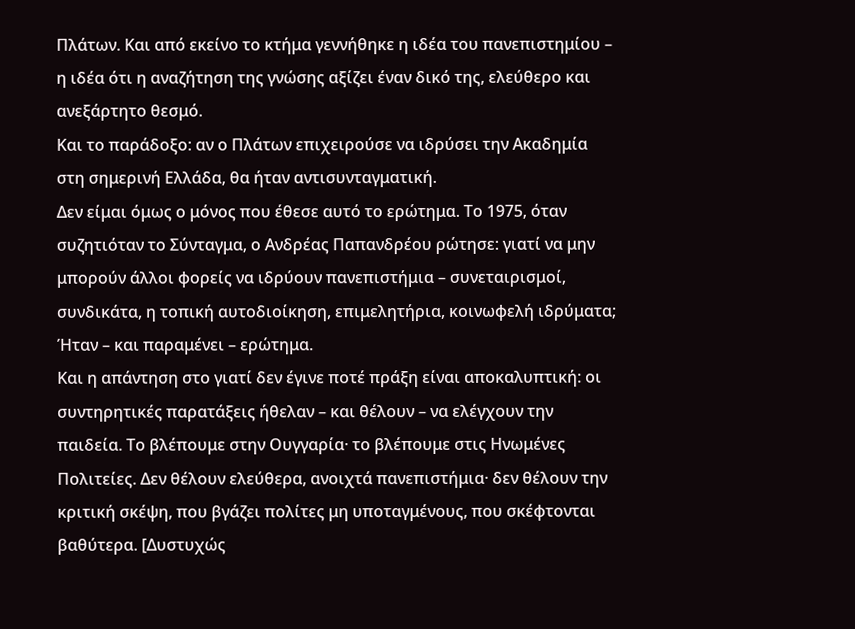Πλάτων. Και από εκείνο το κτήμα γεννήθηκε η ιδέα του πανεπιστημίου – η ιδέα ότι η αναζήτηση της γνώσης αξίζει έναν δικό της, ελεύθερο και ανεξάρτητο θεσμό.
Και το παράδοξο: αν ο Πλάτων επιχειρούσε να ιδρύσει την Ακαδημία στη σημερινή Ελλάδα, θα ήταν αντισυνταγματική.
Δεν είμαι όμως ο μόνος που έθεσε αυτό το ερώτημα. Το 1975, όταν συζητιόταν το Σύνταγμα, ο Ανδρέας Παπανδρέου ρώτησε: γιατί να μην μπορούν άλλοι φορείς να ιδρύουν πανεπιστήμια – συνεταιρισμοί, συνδικάτα, η τοπική αυτοδιοίκηση, επιμελητήρια, κοινωφελή ιδρύματα; Ήταν – και παραμένει – ερώτημα.
Και η απάντηση στο γιατί δεν έγινε ποτέ πράξη είναι αποκαλυπτική: οι συντηρητικές παρατάξεις ήθελαν – και θέλουν – να ελέγχουν την παιδεία. Το βλέπουμε στην Ουγγαρία· το βλέπουμε στις Ηνωμένες Πολιτείες. Δεν θέλουν ελεύθερα, ανοιχτά πανεπιστήμια· δεν θέλουν την κριτική σκέψη, που βγάζει πολίτες μη υποταγμένους, που σκέφτονται βαθύτερα. [Δυστυχώς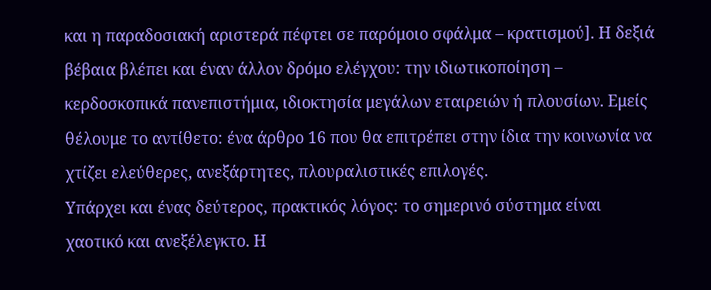και η παραδοσιακή αριστερά πέφτει σε παρόμοιο σφάλμα – κρατισμού]. Η δεξιά βέβαια βλέπει και έναν άλλον δρόμο ελέγχου: την ιδιωτικοποίηση – κερδοσκοπικά πανεπιστήμια, ιδιοκτησία μεγάλων εταιρειών ή πλουσίων. Εμείς θέλουμε το αντίθετο: ένα άρθρο 16 που θα επιτρέπει στην ίδια την κοινωνία να χτίζει ελεύθερες, ανεξάρτητες, πλουραλιστικές επιλογές.
Υπάρχει και ένας δεύτερος, πρακτικός λόγος: το σημερινό σύστημα είναι χαοτικό και ανεξέλεγκτο. Η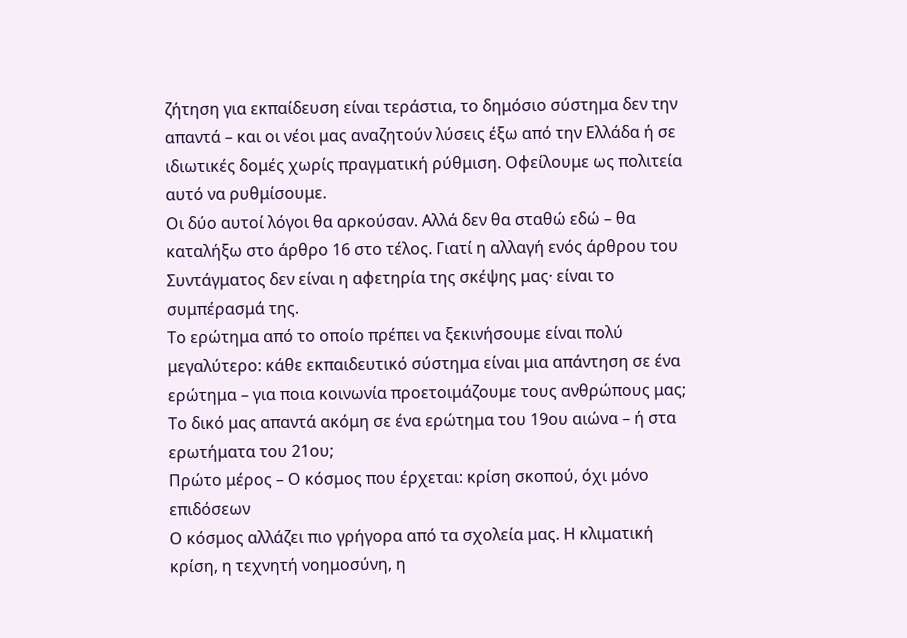ζήτηση για εκπαίδευση είναι τεράστια, το δημόσιο σύστημα δεν την απαντά – και οι νέοι μας αναζητούν λύσεις έξω από την Ελλάδα ή σε ιδιωτικές δομές χωρίς πραγματική ρύθμιση. Οφείλουμε ως πολιτεία αυτό να ρυθμίσουμε.
Οι δύο αυτοί λόγοι θα αρκούσαν. Αλλά δεν θα σταθώ εδώ – θα καταλήξω στο άρθρο 16 στο τέλος. Γιατί η αλλαγή ενός άρθρου του Συντάγματος δεν είναι η αφετηρία της σκέψης μας· είναι το συμπέρασμά της.
Το ερώτημα από το οποίο πρέπει να ξεκινήσουμε είναι πολύ μεγαλύτερο: κάθε εκπαιδευτικό σύστημα είναι μια απάντηση σε ένα ερώτημα – για ποια κοινωνία προετοιμάζουμε τους ανθρώπους μας;
Το δικό μας απαντά ακόμη σε ένα ερώτημα του 19ου αιώνα – ή στα ερωτήματα του 21ου;
Πρώτο μέρος – Ο κόσμος που έρχεται: κρίση σκοπού, όχι μόνο επιδόσεων
Ο κόσμος αλλάζει πιο γρήγορα από τα σχολεία μας. Η κλιματική κρίση, η τεχνητή νοημοσύνη, η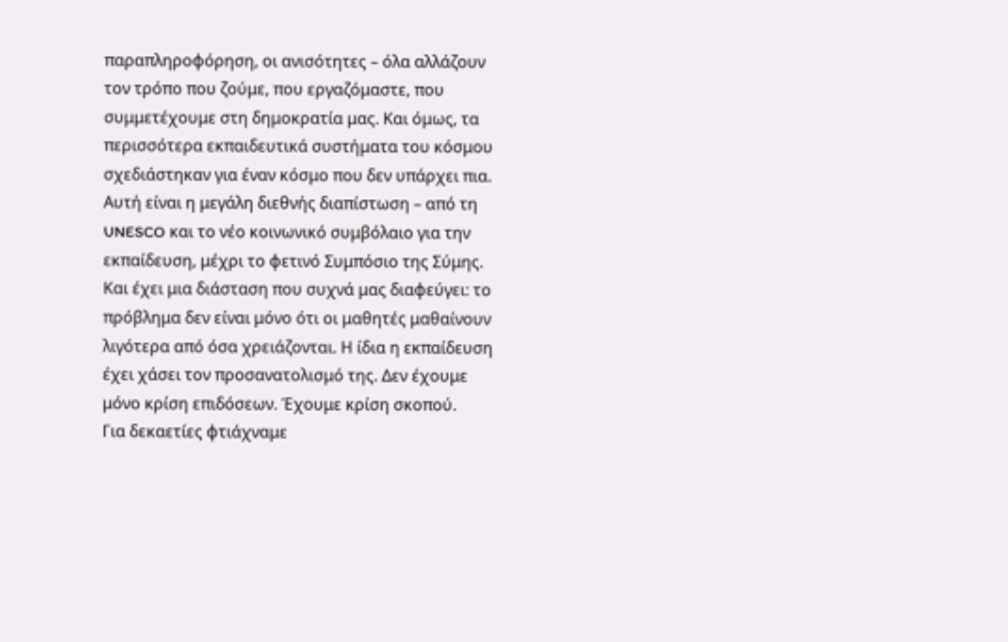παραπληροφόρηση, οι ανισότητες – όλα αλλάζουν τον τρόπο που ζούμε, που εργαζόμαστε, που συμμετέχουμε στη δημοκρατία μας. Και όμως, τα περισσότερα εκπαιδευτικά συστήματα του κόσμου σχεδιάστηκαν για έναν κόσμο που δεν υπάρχει πια. Αυτή είναι η μεγάλη διεθνής διαπίστωση – από τη UNESCO και το νέο κοινωνικό συμβόλαιο για την εκπαίδευση, μέχρι το φετινό Συμπόσιο της Σύμης.
Και έχει μια διάσταση που συχνά μας διαφεύγει: το πρόβλημα δεν είναι μόνο ότι οι μαθητές μαθαίνουν λιγότερα από όσα χρειάζονται. Η ίδια η εκπαίδευση έχει χάσει τον προσανατολισμό της. Δεν έχουμε μόνο κρίση επιδόσεων. Έχουμε κρίση σκοπού.
Για δεκαετίες φτιάχναμε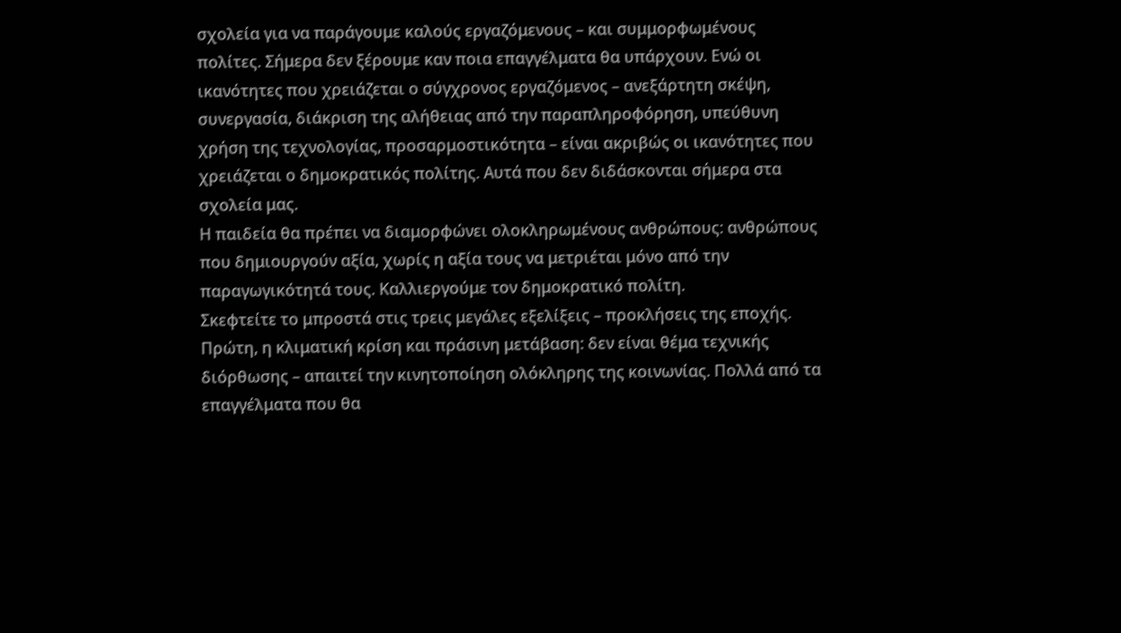σχολεία για να παράγουμε καλούς εργαζόμενους – και συμμορφωμένους πολίτες. Σήμερα δεν ξέρουμε καν ποια επαγγέλματα θα υπάρχουν. Ενώ οι ικανότητες που χρειάζεται ο σύγχρονος εργαζόμενος – ανεξάρτητη σκέψη, συνεργασία, διάκριση της αλήθειας από την παραπληροφόρηση, υπεύθυνη χρήση της τεχνολογίας, προσαρμοστικότητα – είναι ακριβώς οι ικανότητες που χρειάζεται ο δημοκρατικός πολίτης. Αυτά που δεν διδάσκονται σήμερα στα σχολεία μας.
Η παιδεία θα πρέπει να διαμορφώνει ολοκληρωμένους ανθρώπους: ανθρώπους που δημιουργούν αξία, χωρίς η αξία τους να μετριέται μόνο από την παραγωγικότητά τους. Καλλιεργούμε τον δημοκρατικό πολίτη.
Σκεφτείτε το μπροστά στις τρεις μεγάλες εξελίξεις – προκλήσεις της εποχής.
Πρώτη, η κλιματική κρίση και πράσινη μετάβαση: δεν είναι θέμα τεχνικής διόρθωσης – απαιτεί την κινητοποίηση ολόκληρης της κοινωνίας. Πολλά από τα επαγγέλματα που θα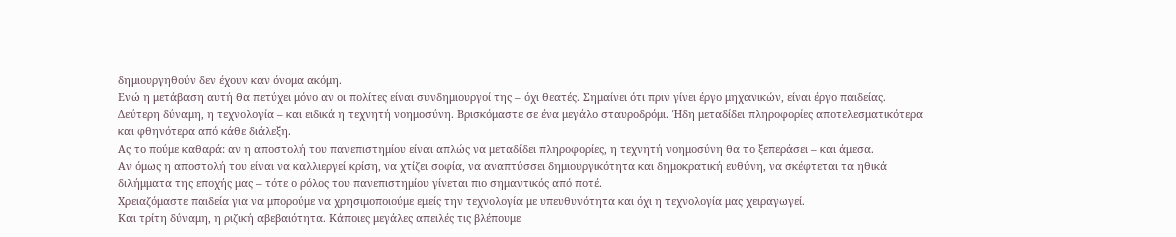δημιουργηθούν δεν έχουν καν όνομα ακόμη.
Ενώ η μετάβαση αυτή θα πετύχει μόνο αν οι πολίτες είναι συνδημιουργοί της – όχι θεατές. Σημαίνει ότι πριν γίνει έργο μηχανικών, είναι έργο παιδείας.
Δεύτερη δύναμη, η τεχνολογία – και ειδικά η τεχνητή νοημοσύνη. Βρισκόμαστε σε ένα μεγάλο σταυροδρόμι. Ήδη μεταδίδει πληροφορίες αποτελεσματικότερα και φθηνότερα από κάθε διάλεξη.
Ας το πούμε καθαρά: αν η αποστολή του πανεπιστημίου είναι απλώς να μεταδίδει πληροφορίες, η τεχνητή νοημοσύνη θα το ξεπεράσει – και άμεσα.
Αν όμως η αποστολή του είναι να καλλιεργεί κρίση, να χτίζει σοφία, να αναπτύσσει δημιουργικότητα και δημοκρατική ευθύνη, να σκέφτεται τα ηθικά διλήμματα της εποχής μας – τότε ο ρόλος του πανεπιστημίου γίνεται πιο σημαντικός από ποτέ.
Χρειαζόμαστε παιδεία για να μπορούμε να χρησιμοποιούμε εμείς την τεχνολογία με υπευθυνότητα και όχι η τεχνολογία μας χειραγωγεί.
Και τρίτη δύναμη, η ριζική αβεβαιότητα. Κάποιες μεγάλες απειλές τις βλέπουμε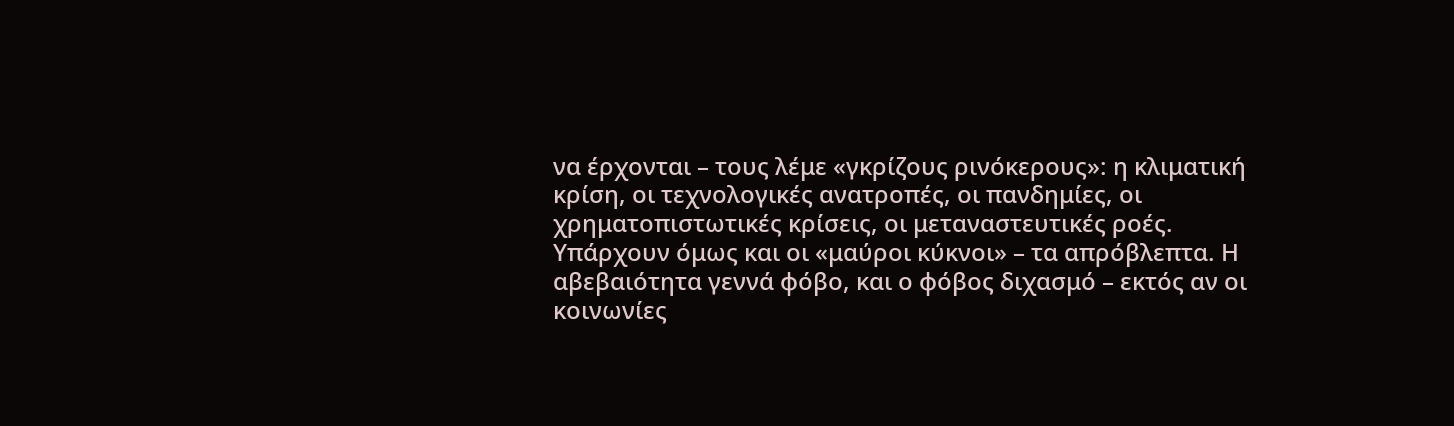να έρχονται – τους λέμε «γκρίζους ρινόκερους»: η κλιματική κρίση, οι τεχνολογικές ανατροπές, οι πανδημίες, οι χρηματοπιστωτικές κρίσεις, οι μεταναστευτικές ροές. Υπάρχουν όμως και οι «μαύροι κύκνοι» – τα απρόβλεπτα. Η αβεβαιότητα γεννά φόβο, και ο φόβος διχασμό – εκτός αν οι κοινωνίες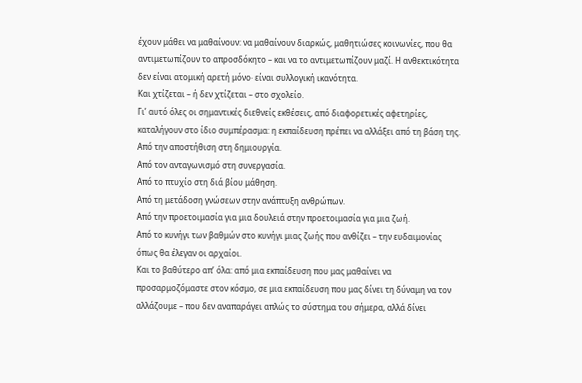έχουν μάθει να μαθαίνουν: να μαθαίνουν διαρκώς, μαθητιώσες κοινωνίες, που θα αντιμετωπίζουν το απροσδόκητο – και να το αντιμετωπίζουν μαζί. Η ανθεκτικότητα δεν είναι ατομική αρετή μόνο· είναι συλλογική ικανότητα.
Και χτίζεται – ή δεν χτίζεται – στο σχολείο.
Γι’ αυτό όλες οι σημαντικές διεθνείς εκθέσεις, από διαφορετικές αφετηρίες, καταλήγουν στο ίδιο συμπέρασμα: η εκπαίδευση πρέπει να αλλάξει από τη βάση της.
Από την αποστήθιση στη δημιουργία.
Από τον ανταγωνισμό στη συνεργασία.
Από το πτυχίο στη διά βίου μάθηση.
Από τη μετάδοση γνώσεων στην ανάπτυξη ανθρώπων.
Από την προετοιμασία για μια δουλειά στην προετοιμασία για μια ζωή.
Από το κυνήγι των βαθμών στο κυνήγι μιας ζωής που ανθίζει – την ευδαιμονίας όπως θα έλεγαν οι αρχαίοι.
Και το βαθύτερο απ’ όλα: από μια εκπαίδευση που μας μαθαίνει να προσαρμοζόμαστε στον κόσμο, σε μια εκπαίδευση που μας δίνει τη δύναμη να τον αλλάζουμε – που δεν αναπαράγει απλώς το σύστημα του σήμερα, αλλά δίνει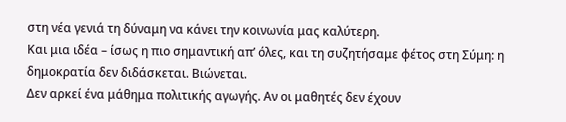στη νέα γενιά τη δύναμη να κάνει την κοινωνία μας καλύτερη.
Και μια ιδέα – ίσως η πιο σημαντική απ’ όλες, και τη συζητήσαμε φέτος στη Σύμη: η δημοκρατία δεν διδάσκεται. Βιώνεται.
Δεν αρκεί ένα μάθημα πολιτικής αγωγής. Αν οι μαθητές δεν έχουν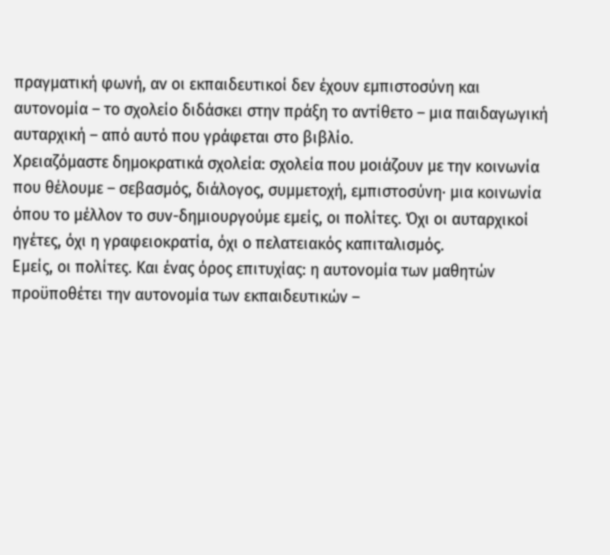πραγματική φωνή, αν οι εκπαιδευτικοί δεν έχουν εμπιστοσύνη και αυτονομία – το σχολείο διδάσκει στην πράξη το αντίθετο – μια παιδαγωγική αυταρχική – από αυτό που γράφεται στο βιβλίο.
Χρειαζόμαστε δημοκρατικά σχολεία: σχολεία που μοιάζουν με την κοινωνία που θέλουμε – σεβασμός, διάλογος, συμμετοχή, εμπιστοσύνη· μια κοινωνία όπου το μέλλον το συν-δημιουργούμε εμείς, οι πολίτες. Όχι οι αυταρχικοί ηγέτες, όχι η γραφειοκρατία, όχι ο πελατειακός καπιταλισμός.
Εμείς, οι πολίτες. Και ένας όρος επιτυχίας: η αυτονομία των μαθητών προϋποθέτει την αυτονομία των εκπαιδευτικών –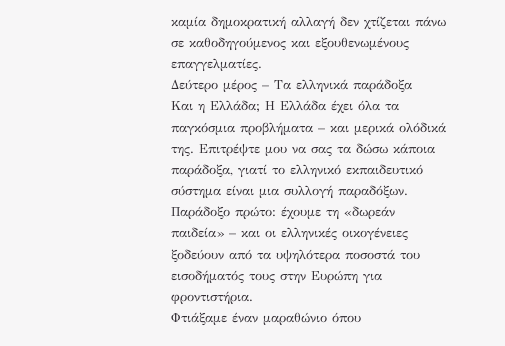καμία δημοκρατική αλλαγή δεν χτίζεται πάνω σε καθοδηγούμενος και εξουθενωμένους επαγγελματίες.
Δεύτερο μέρος – Τα ελληνικά παράδοξα
Και η Ελλάδα; Η Ελλάδα έχει όλα τα παγκόσμια προβλήματα – και μερικά ολόδικά της. Επιτρέψτε μου να σας τα δώσω κάποια παράδοξα, γιατί το ελληνικό εκπαιδευτικό σύστημα είναι μια συλλογή παραδόξων.
Παράδοξο πρώτο: έχουμε τη «δωρεάν παιδεία» – και οι ελληνικές οικογένειες ξοδεύουν από τα υψηλότερα ποσοστά του εισοδήματός τους στην Ευρώπη για φροντιστήρια.
Φτιάξαμε έναν μαραθώνιο όπου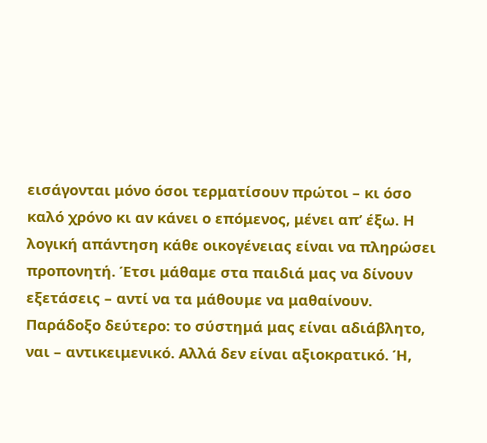εισάγονται μόνο όσοι τερματίσουν πρώτοι – κι όσο καλό χρόνο κι αν κάνει ο επόμενος, μένει απ’ έξω. Η λογική απάντηση κάθε οικογένειας είναι να πληρώσει προπονητή. Έτσι μάθαμε στα παιδιά μας να δίνουν εξετάσεις – αντί να τα μάθουμε να μαθαίνουν.
Παράδοξο δεύτερο: το σύστημά μας είναι αδιάβλητο, ναι – αντικειμενικό. Αλλά δεν είναι αξιοκρατικό. Ή,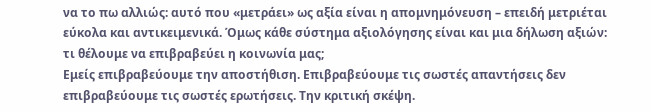να το πω αλλιώς: αυτό που «μετράει» ως αξία είναι η απομνημόνευση – επειδή μετριέται εύκολα και αντικειμενικά. Όμως κάθε σύστημα αξιολόγησης είναι και μια δήλωση αξιών: τι θέλουμε να επιβραβεύει η κοινωνία μας;
Εμείς επιβραβεύουμε την αποστήθιση. Επιβραβεύουμε τις σωστές απαντήσεις δεν επιβραβεύουμε τις σωστές ερωτήσεις. Την κριτική σκέψη.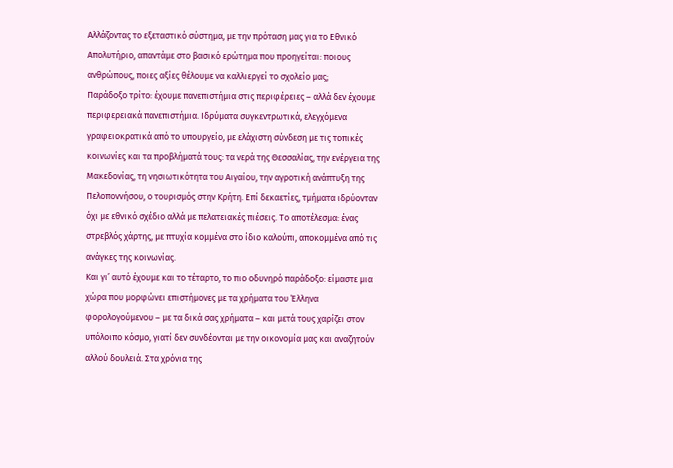Αλλάζοντας το εξεταστικό σύστημα, με την πρόταση μας για το Εθνικό Απολυτήριο, απαντάμε στο βασικό ερώτημα που προηγείται: ποιους ανθρώπους, ποιες αξίες θέλουμε να καλλιεργεί το σχολείο μας;
Παράδοξο τρίτο: έχουμε πανεπιστήμια στις περιφέρειες – αλλά δεν έχουμε περιφερειακά πανεπιστήμια. Ιδρύματα συγκεντρωτικά, ελεγχόμενα γραφειοκρατικά από το υπουργείο, με ελάχιστη σύνδεση με τις τοπικές κοινωνίες και τα προβλήματά τους: τα νερά της Θεσσαλίας, την ενέργεια της Μακεδονίας, τη νησιωτικότητα του Αιγαίου, την αγροτική ανάπτυξη της Πελοποννήσου, ο τουρισμός στην Κρήτη. Επί δεκαετίες, τμήματα ιδρύονταν όχι με εθνικό σχέδιο αλλά με πελατειακές πιέσεις. Το αποτέλεσμα: ένας στρεβλός χάρτης, με πτυχία κομμένα στο ίδιο καλούπι, αποκομμένα από τις ανάγκες της κοινωνίας.
Και γι’ αυτό έχουμε και το τέταρτο, το πιο οδυνηρό παράδοξο: είμαστε μια χώρα που μορφώνει επιστήμονες με τα χρήματα του Έλληνα φορολογούμενου – με τα δικά σας χρήματα – και μετά τους χαρίζει στον υπόλοιπο κόσμο, γιατί δεν συνδέονται με την οικονομία μας και αναζητούν αλλού δουλειά. Στα χρόνια της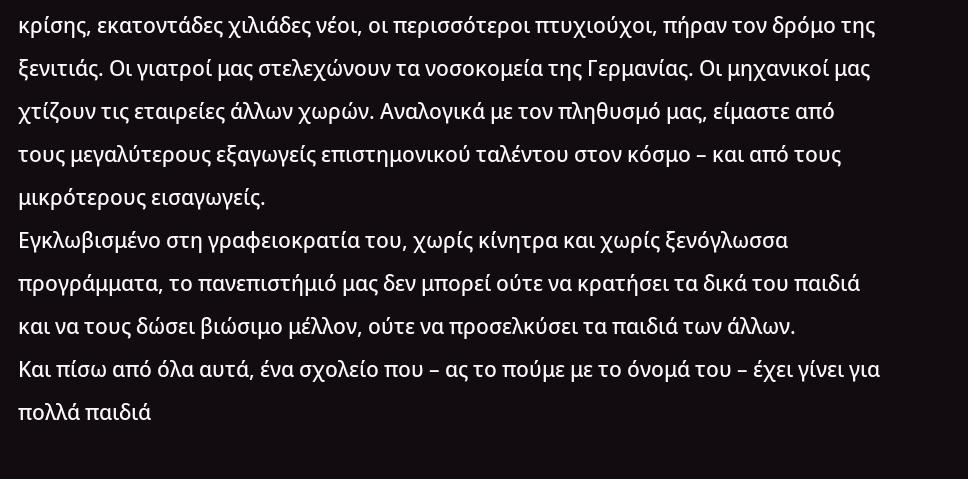κρίσης, εκατοντάδες χιλιάδες νέοι, οι περισσότεροι πτυχιούχοι, πήραν τον δρόμο της ξενιτιάς. Οι γιατροί μας στελεχώνουν τα νοσοκομεία της Γερμανίας. Οι μηχανικοί μας χτίζουν τις εταιρείες άλλων χωρών. Αναλογικά με τον πληθυσμό μας, είμαστε από τους μεγαλύτερους εξαγωγείς επιστημονικού ταλέντου στον κόσμο – και από τους μικρότερους εισαγωγείς.
Εγκλωβισμένο στη γραφειοκρατία του, χωρίς κίνητρα και χωρίς ξενόγλωσσα προγράμματα, το πανεπιστήμιό μας δεν μπορεί ούτε να κρατήσει τα δικά του παιδιά και να τους δώσει βιώσιμο μέλλον, ούτε να προσελκύσει τα παιδιά των άλλων.
Και πίσω από όλα αυτά, ένα σχολείο που – ας το πούμε με το όνομά του – έχει γίνει για πολλά παιδιά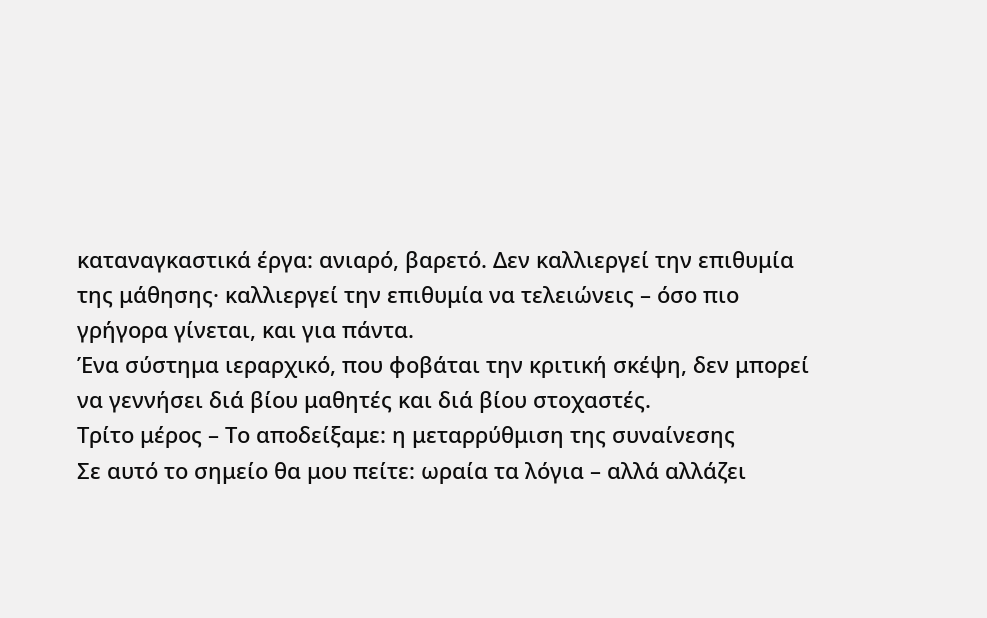καταναγκαστικά έργα: ανιαρό, βαρετό. Δεν καλλιεργεί την επιθυμία της μάθησης· καλλιεργεί την επιθυμία να τελειώνεις – όσο πιο γρήγορα γίνεται, και για πάντα.
Ένα σύστημα ιεραρχικό, που φοβάται την κριτική σκέψη, δεν μπορεί να γεννήσει διά βίου μαθητές και διά βίου στοχαστές.
Τρίτο μέρος – Το αποδείξαμε: η μεταρρύθμιση της συναίνεσης
Σε αυτό το σημείο θα μου πείτε: ωραία τα λόγια – αλλά αλλάζει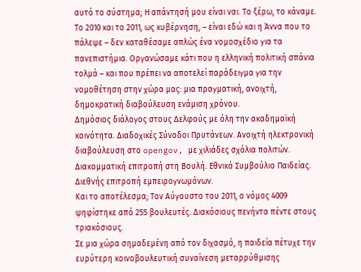αυτό το σύστημα; Η απάντησή μου είναι ναι. Το ξέρω, το κάναμε.
Το 2010 και το 2011, ως κυβέρνηση, – είναι εδώ και η Άννα που το πάλεψε – δεν καταθέσαμε απλώς ένα νομοσχέδιο για τα πανεπιστήμια. Οργανώσαμε κάτι που η ελληνική πολιτική σπάνια τολμά – και που πρέπει να αποτελεί παράδειγμα για την νομοθέτηση στην χώρα μας: μια πραγματική, ανοιχτή, δημοκρατική διαβούλευση ενάμιση χρόνου.
Δημόσιος διάλογος στους Δελφούς με όλη την ακαδημαϊκή κοινότητα. Διαδοχικές Σύνοδοι Πρυτάνεων. Ανοιχτή ηλεκτρονική διαβούλευση στο opengov, με χιλιάδες σχόλια πολιτών. Διακομματική επιτροπή στη Βουλή. Εθνικό Συμβούλιο Παιδείας. Διεθνής επιτροπή εμπειρογνωμόνων.
Και το αποτέλεσμα; Τον Αύγουστο του 2011, ο νόμος 4009 ψηφίστηκε από 255 βουλευτές. Διακόσιους πενήντα πέντε στους τριακόσιους.
Σε μια χώρα σημαδεμένη από τον διχασμό, η παιδεία πέτυχε την ευρύτερη κοινοβουλευτική συναίνεση μεταρρύθμισης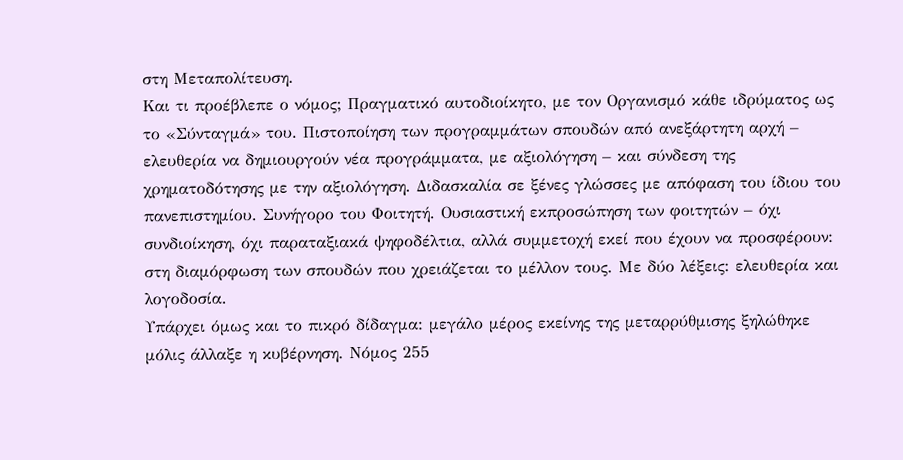στη Μεταπολίτευση.
Και τι προέβλεπε ο νόμος; Πραγματικό αυτοδιοίκητο, με τον Οργανισμό κάθε ιδρύματος ως το «Σύνταγμά» του. Πιστοποίηση των προγραμμάτων σπουδών από ανεξάρτητη αρχή – ελευθερία να δημιουργούν νέα προγράμματα, με αξιολόγηση – και σύνδεση της χρηματοδότησης με την αξιολόγηση. Διδασκαλία σε ξένες γλώσσες με απόφαση του ίδιου του πανεπιστημίου. Συνήγορο του Φοιτητή. Ουσιαστική εκπροσώπηση των φοιτητών – όχι συνδιοίκηση, όχι παραταξιακά ψηφοδέλτια, αλλά συμμετοχή εκεί που έχουν να προσφέρουν: στη διαμόρφωση των σπουδών που χρειάζεται το μέλλον τους. Με δύο λέξεις: ελευθερία και λογοδοσία.
Υπάρχει όμως και το πικρό δίδαγμα: μεγάλο μέρος εκείνης της μεταρρύθμισης ξηλώθηκε μόλις άλλαξε η κυβέρνηση. Νόμος 255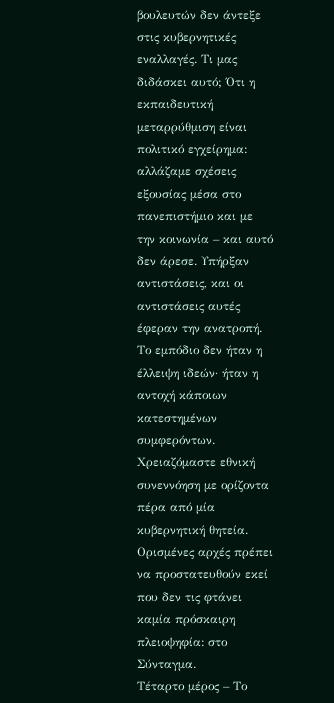βουλευτών δεν άντεξε στις κυβερνητικές εναλλαγές. Τι μας διδάσκει αυτό; Ότι η εκπαιδευτική μεταρρύθμιση είναι πολιτικό εγχείρημα: αλλάζαμε σχέσεις εξουσίας μέσα στο πανεπιστήμιο και με την κοινωνία – και αυτό δεν άρεσε. Υπήρξαν αντιστάσεις, και οι αντιστάσεις αυτές έφεραν την ανατροπή. Το εμπόδιο δεν ήταν η έλλειψη ιδεών· ήταν η αντοχή κάποιων κατεστημένων συμφερόντων.
Χρειαζόμαστε εθνική συνεννόηση με ορίζοντα πέρα από μία κυβερνητική θητεία. Ορισμένες αρχές πρέπει να προστατευθούν εκεί που δεν τις φτάνει καμία πρόσκαιρη πλειοψηφία: στο Σύνταγμα.
Τέταρτο μέρος – Το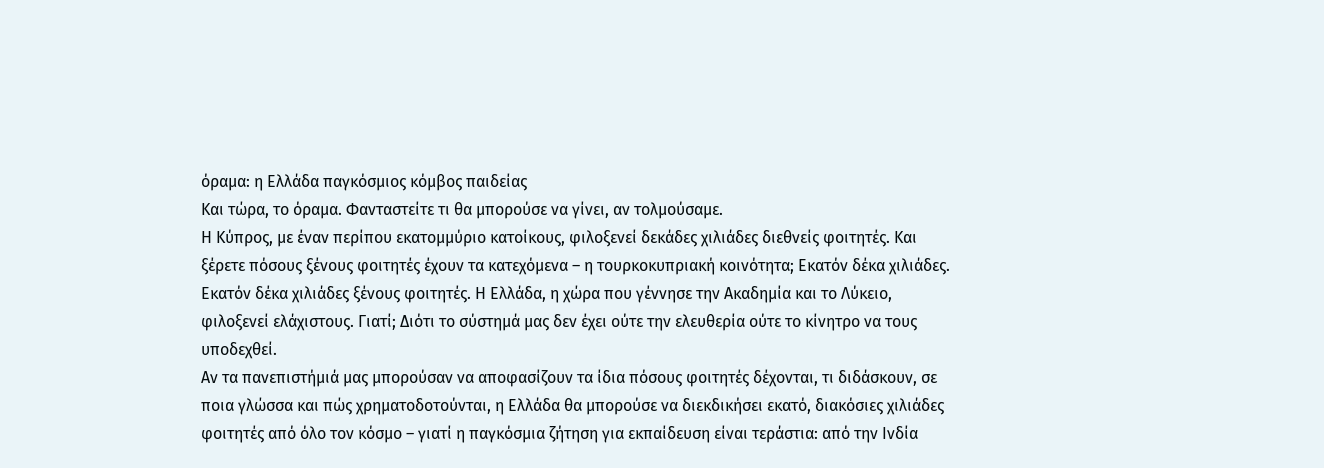όραμα: η Ελλάδα παγκόσμιος κόμβος παιδείας
Και τώρα, το όραμα. Φανταστείτε τι θα μπορούσε να γίνει, αν τολμούσαμε.
Η Κύπρος, με έναν περίπου εκατομμύριο κατοίκους, φιλοξενεί δεκάδες χιλιάδες διεθνείς φοιτητές. Και ξέρετε πόσους ξένους φοιτητές έχουν τα κατεχόμενα – η τουρκοκυπριακή κοινότητα; Εκατόν δέκα χιλιάδες. Εκατόν δέκα χιλιάδες ξένους φοιτητές. Η Ελλάδα, η χώρα που γέννησε την Ακαδημία και το Λύκειο, φιλοξενεί ελάχιστους. Γιατί; Διότι το σύστημά μας δεν έχει ούτε την ελευθερία ούτε το κίνητρο να τους υποδεχθεί.
Αν τα πανεπιστήμιά μας μπορούσαν να αποφασίζουν τα ίδια πόσους φοιτητές δέχονται, τι διδάσκουν, σε ποια γλώσσα και πώς χρηματοδοτούνται, η Ελλάδα θα μπορούσε να διεκδικήσει εκατό, διακόσιες χιλιάδες φοιτητές από όλο τον κόσμο – γιατί η παγκόσμια ζήτηση για εκπαίδευση είναι τεράστια: από την Ινδία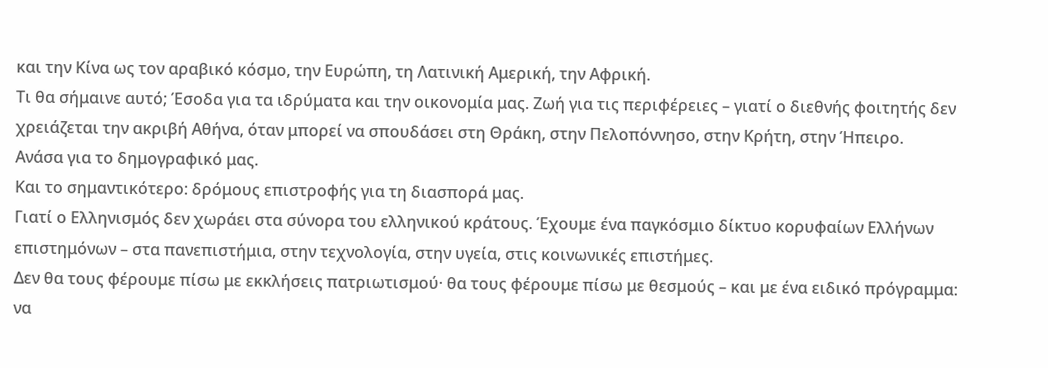και την Κίνα ως τον αραβικό κόσμο, την Ευρώπη, τη Λατινική Αμερική, την Αφρική.
Τι θα σήμαινε αυτό; Έσοδα για τα ιδρύματα και την οικονομία μας. Ζωή για τις περιφέρειες – γιατί ο διεθνής φοιτητής δεν χρειάζεται την ακριβή Αθήνα, όταν μπορεί να σπουδάσει στη Θράκη, στην Πελοπόννησο, στην Κρήτη, στην Ήπειρο.
Ανάσα για το δημογραφικό μας.
Και το σημαντικότερο: δρόμους επιστροφής για τη διασπορά μας.
Γιατί ο Ελληνισμός δεν χωράει στα σύνορα του ελληνικού κράτους. Έχουμε ένα παγκόσμιο δίκτυο κορυφαίων Ελλήνων επιστημόνων – στα πανεπιστήμια, στην τεχνολογία, στην υγεία, στις κοινωνικές επιστήμες.
Δεν θα τους φέρουμε πίσω με εκκλήσεις πατριωτισμού· θα τους φέρουμε πίσω με θεσμούς – και με ένα ειδικό πρόγραμμα: να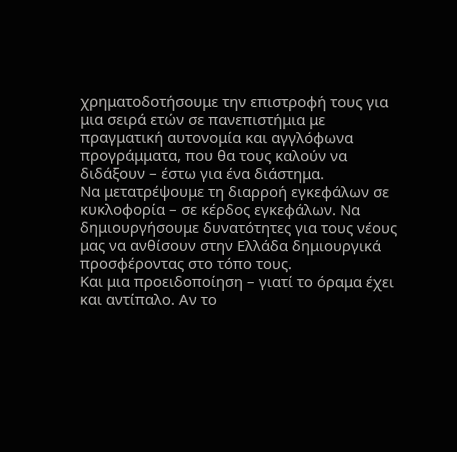χρηματοδοτήσουμε την επιστροφή τους για μια σειρά ετών σε πανεπιστήμια με πραγματική αυτονομία και αγγλόφωνα προγράμματα, που θα τους καλούν να διδάξουν – έστω για ένα διάστημα.
Να μετατρέψουμε τη διαρροή εγκεφάλων σε κυκλοφορία – σε κέρδος εγκεφάλων. Να δημιουργήσουμε δυνατότητες για τους νέους μας να ανθίσουν στην Ελλάδα δημιουργικά προσφέροντας στο τόπο τους.
Και μια προειδοποίηση – γιατί το όραμα έχει και αντίπαλο. Αν το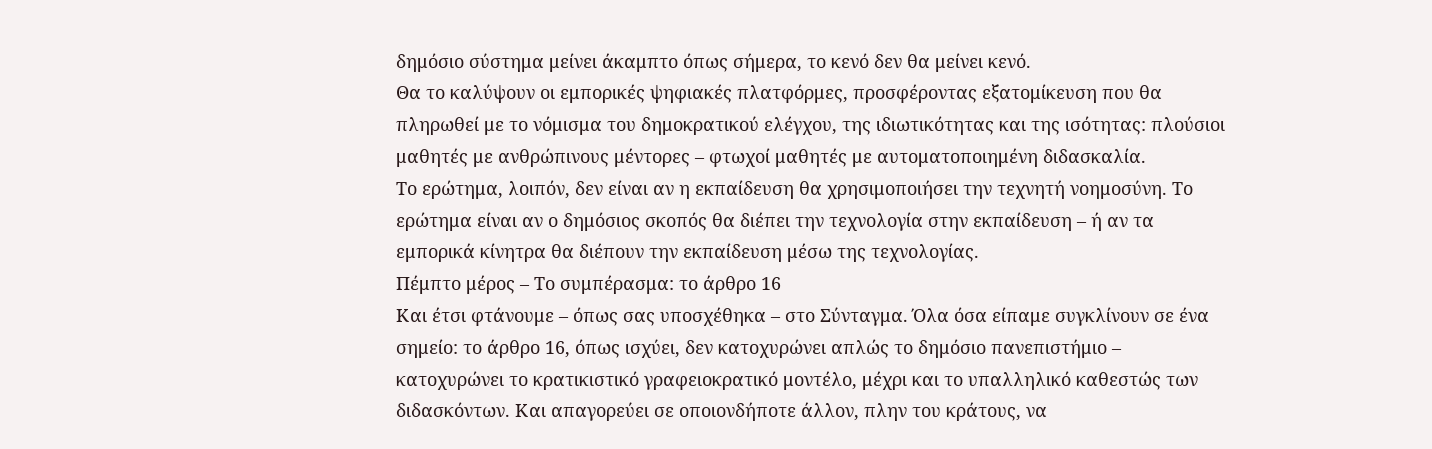δημόσιο σύστημα μείνει άκαμπτο όπως σήμερα, το κενό δεν θα μείνει κενό.
Θα το καλύψουν οι εμπορικές ψηφιακές πλατφόρμες, προσφέροντας εξατομίκευση που θα πληρωθεί με το νόμισμα του δημοκρατικού ελέγχου, της ιδιωτικότητας και της ισότητας: πλούσιοι μαθητές με ανθρώπινους μέντορες – φτωχοί μαθητές με αυτοματοποιημένη διδασκαλία.
Το ερώτημα, λοιπόν, δεν είναι αν η εκπαίδευση θα χρησιμοποιήσει την τεχνητή νοημοσύνη. Το ερώτημα είναι αν ο δημόσιος σκοπός θα διέπει την τεχνολογία στην εκπαίδευση – ή αν τα εμπορικά κίνητρα θα διέπουν την εκπαίδευση μέσω της τεχνολογίας.
Πέμπτο μέρος – Το συμπέρασμα: το άρθρο 16
Και έτσι φτάνουμε – όπως σας υποσχέθηκα – στο Σύνταγμα. Όλα όσα είπαμε συγκλίνουν σε ένα σημείο: το άρθρο 16, όπως ισχύει, δεν κατοχυρώνει απλώς το δημόσιο πανεπιστήμιο – κατοχυρώνει το κρατικιστικό γραφειοκρατικό μοντέλο, μέχρι και το υπαλληλικό καθεστώς των διδασκόντων. Και απαγορεύει σε οποιονδήποτε άλλον, πλην του κράτους, να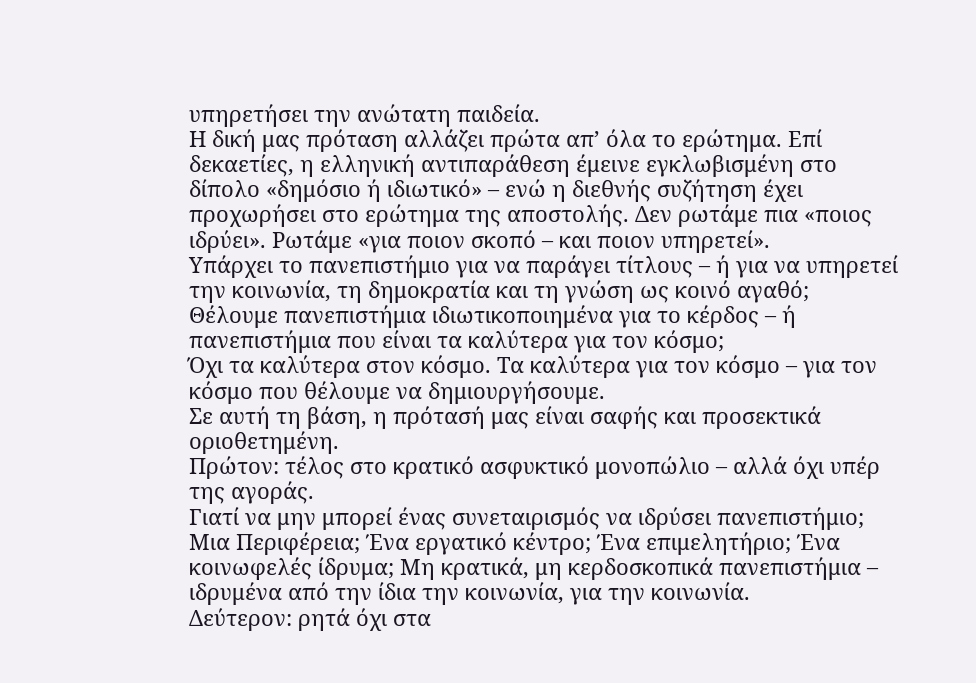υπηρετήσει την ανώτατη παιδεία.
Η δική μας πρόταση αλλάζει πρώτα απ’ όλα το ερώτημα. Επί δεκαετίες, η ελληνική αντιπαράθεση έμεινε εγκλωβισμένη στο δίπολο «δημόσιο ή ιδιωτικό» – ενώ η διεθνής συζήτηση έχει προχωρήσει στο ερώτημα της αποστολής. Δεν ρωτάμε πια «ποιος ιδρύει». Ρωτάμε «για ποιον σκοπό – και ποιον υπηρετεί».
Υπάρχει το πανεπιστήμιο για να παράγει τίτλους – ή για να υπηρετεί την κοινωνία, τη δημοκρατία και τη γνώση ως κοινό αγαθό;
Θέλουμε πανεπιστήμια ιδιωτικοποιημένα για το κέρδος – ή πανεπιστήμια που είναι τα καλύτερα για τον κόσμο;
Όχι τα καλύτερα στον κόσμο. Τα καλύτερα για τον κόσμο – για τον κόσμο που θέλουμε να δημιουργήσουμε.
Σε αυτή τη βάση, η πρότασή μας είναι σαφής και προσεκτικά οριοθετημένη.
Πρώτον: τέλος στο κρατικό ασφυκτικό μονοπώλιο – αλλά όχι υπέρ της αγοράς.
Γιατί να μην μπορεί ένας συνεταιρισμός να ιδρύσει πανεπιστήμιο; Μια Περιφέρεια; Ένα εργατικό κέντρο; Ένα επιμελητήριο; Ένα κοινωφελές ίδρυμα; Μη κρατικά, μη κερδοσκοπικά πανεπιστήμια – ιδρυμένα από την ίδια την κοινωνία, για την κοινωνία.
Δεύτερον: ρητά όχι στα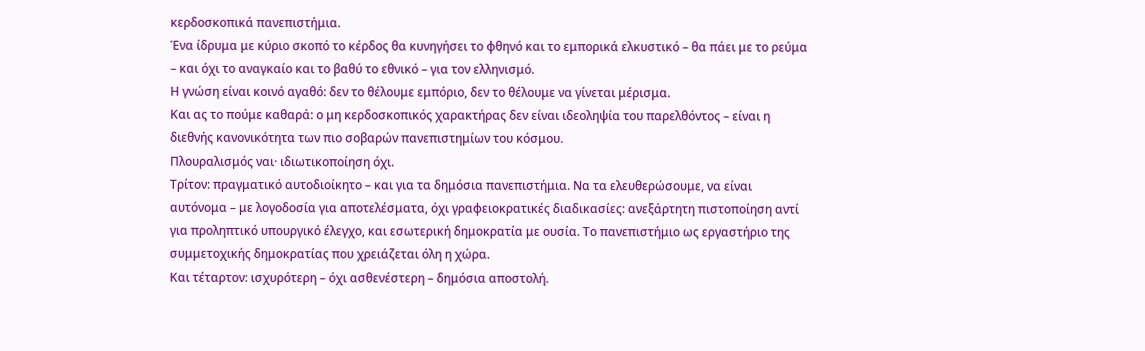κερδοσκοπικά πανεπιστήμια.
Ένα ίδρυμα με κύριο σκοπό το κέρδος θα κυνηγήσει το φθηνό και το εμπορικά ελκυστικό – θα πάει με το ρεύμα – και όχι το αναγκαίο και το βαθύ το εθνικό – για τον ελληνισμό.
Η γνώση είναι κοινό αγαθό: δεν το θέλουμε εμπόριο, δεν το θέλουμε να γίνεται μέρισμα.
Και ας το πούμε καθαρά: ο μη κερδοσκοπικός χαρακτήρας δεν είναι ιδεοληψία του παρελθόντος – είναι η διεθνής κανονικότητα των πιο σοβαρών πανεπιστημίων του κόσμου.
Πλουραλισμός ναι· ιδιωτικοποίηση όχι.
Τρίτον: πραγματικό αυτοδιοίκητο – και για τα δημόσια πανεπιστήμια. Να τα ελευθερώσουμε, να είναι αυτόνομα – με λογοδοσία για αποτελέσματα, όχι γραφειοκρατικές διαδικασίες: ανεξάρτητη πιστοποίηση αντί για προληπτικό υπουργικό έλεγχο, και εσωτερική δημοκρατία με ουσία. Το πανεπιστήμιο ως εργαστήριο της συμμετοχικής δημοκρατίας που χρειάζεται όλη η χώρα.
Και τέταρτον: ισχυρότερη – όχι ασθενέστερη – δημόσια αποστολή.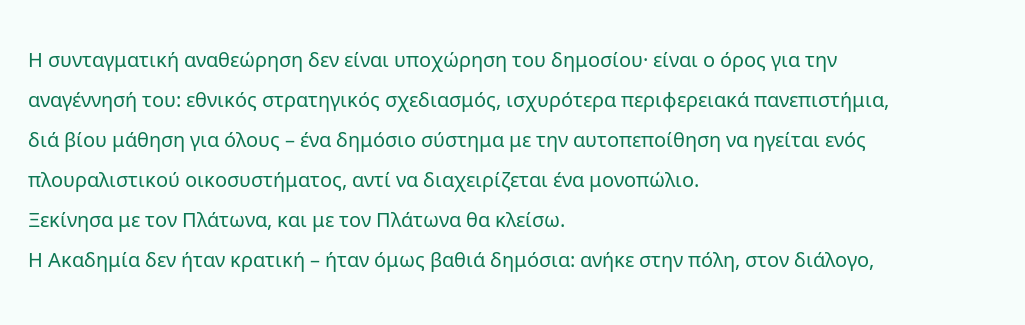Η συνταγματική αναθεώρηση δεν είναι υποχώρηση του δημοσίου· είναι ο όρος για την αναγέννησή του: εθνικός στρατηγικός σχεδιασμός, ισχυρότερα περιφερειακά πανεπιστήμια, διά βίου μάθηση για όλους – ένα δημόσιο σύστημα με την αυτοπεποίθηση να ηγείται ενός πλουραλιστικού οικοσυστήματος, αντί να διαχειρίζεται ένα μονοπώλιο.
Ξεκίνησα με τον Πλάτωνα, και με τον Πλάτωνα θα κλείσω.
Η Ακαδημία δεν ήταν κρατική – ήταν όμως βαθιά δημόσια: ανήκε στην πόλη, στον διάλογο,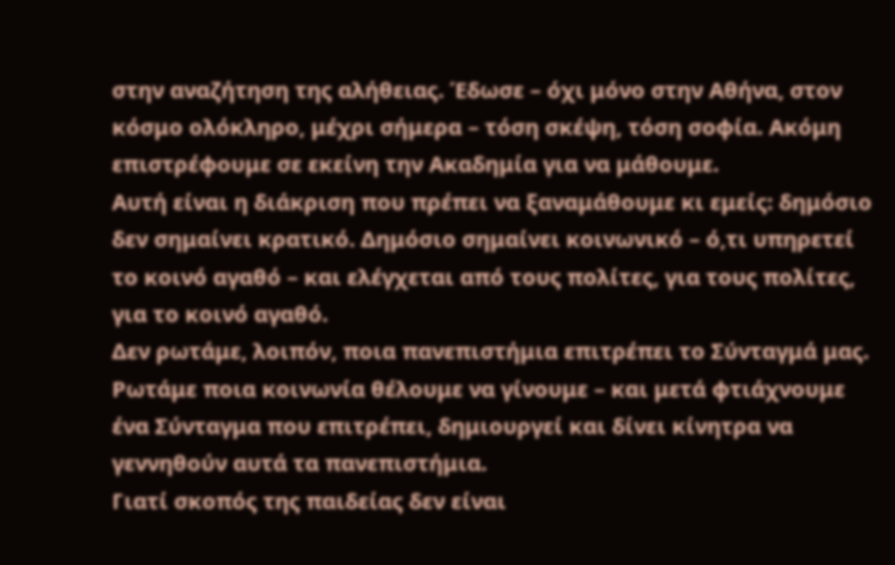στην αναζήτηση της αλήθειας. Έδωσε – όχι μόνο στην Αθήνα, στον κόσμο ολόκληρο, μέχρι σήμερα – τόση σκέψη, τόση σοφία. Ακόμη επιστρέφουμε σε εκείνη την Ακαδημία για να μάθουμε.
Αυτή είναι η διάκριση που πρέπει να ξαναμάθουμε κι εμείς: δημόσιο δεν σημαίνει κρατικό. Δημόσιο σημαίνει κοινωνικό – ό,τι υπηρετεί το κοινό αγαθό – και ελέγχεται από τους πολίτες, για τους πολίτες, για το κοινό αγαθό.
Δεν ρωτάμε, λοιπόν, ποια πανεπιστήμια επιτρέπει το Σύνταγμά μας.
Ρωτάμε ποια κοινωνία θέλουμε να γίνουμε – και μετά φτιάχνουμε ένα Σύνταγμα που επιτρέπει, δημιουργεί και δίνει κίνητρα να γεννηθούν αυτά τα πανεπιστήμια.
Γιατί σκοπός της παιδείας δεν είναι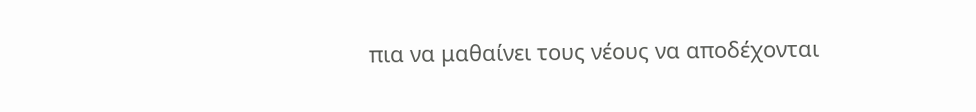πια να μαθαίνει τους νέους να αποδέχονται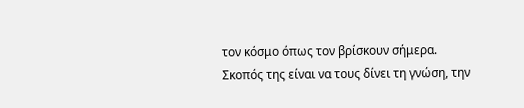τον κόσμο όπως τον βρίσκουν σήμερα.
Σκοπός της είναι να τους δίνει τη γνώση, την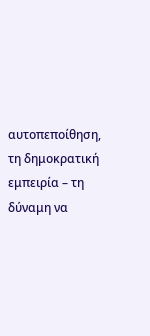αυτοπεποίθηση, τη δημοκρατική εμπειρία – τη δύναμη να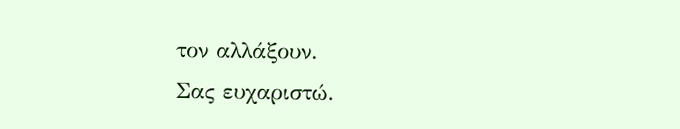τον αλλάξουν.
Σας ευχαριστώ.